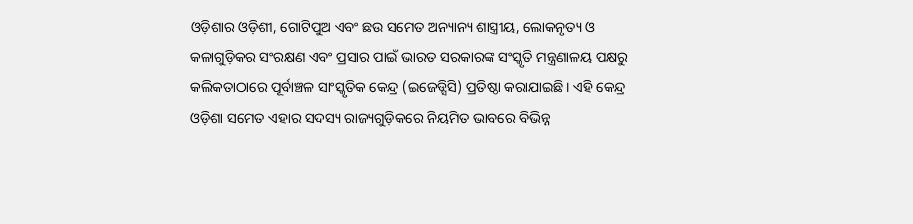ଓଡ଼ିଶାର ଓଡ଼ିଶୀ, ଗୋଟିପୁଅ ଏବଂ ଛଉ ସମେତ ଅନ୍ୟାନ୍ୟ ଶାସ୍ତ୍ରୀୟ, ଲୋକନୃତ୍ୟ ଓ କଳାଗୁଡ଼ିକର ସଂରକ୍ଷଣ ଏବଂ ପ୍ରସାର ପାଇଁ ଭାରତ ସରକାରଙ୍କ ସଂସ୍କୃତି ମନ୍ତ୍ରଣାଳୟ ପକ୍ଷରୁ କଲିକତାଠାରେ ପୂର୍ବାଞ୍ଚଳ ସାଂସ୍କୃତିକ କେନ୍ଦ୍ର (ଇଜେଡ୍ସିସି) ପ୍ରତିଷ୍ଠା କରାଯାଇଛି। ଏହି କେନ୍ଦ୍ର ଓଡ଼ିଶା ସମେତ ଏହାର ସଦସ୍ୟ ରାଜ୍ୟଗୁଡ଼ିକରେ ନିୟମିତ ଭାବରେ ବିଭିନ୍ନ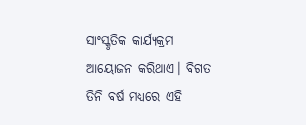ସାଂସ୍କୃତିକ କାର୍ଯ୍ୟକ୍ରମ ଆୟୋଜନ କରିଥାଏ। ବିଗତ ତିନି ବର୍ଷ ମଧ୍ୟରେ ଏହି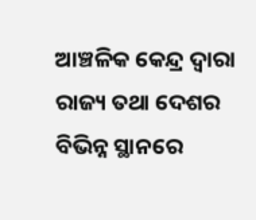ଆଞ୍ଚଳିକ କେନ୍ଦ୍ର ଦ୍ୱାରା ରାଜ୍ୟ ତଥା ଦେଶର ବିଭିନ୍ନ ସ୍ଥାନରେ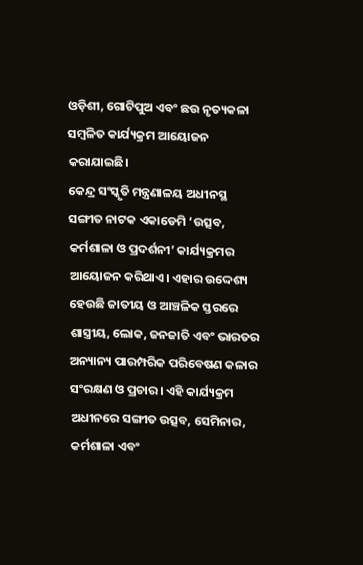ଓଡ଼ିଶୀ, ଗୋଟିପୁଅ ଏବଂ ଛଉ ନୃତ୍ୟକଳା ସମ୍ବଳିତ କାର୍ଯ୍ୟକ୍ରମ ଆୟୋଜନ କରାଯାଇଛି।
କେନ୍ଦ୍ର ସଂସ୍କୃତି ମନ୍ତ୍ରଣାଳୟ ଅଧୀନସ୍ଥ ସଙ୍ଗୀତ ନାଟକ ଏକାଡେମି ‘ଉତ୍ସବ, କର୍ମଶାଳା ଓ ପ୍ରଦର୍ଶନୀ’ କାର୍ଯ୍ୟକ୍ରମର ଆୟୋଜନ କରିଥାଏ। ଏହାର ଉଦ୍ଦେଶ୍ୟ ହେଉଛି ଜାତୀୟ ଓ ଆଞ୍ଚଳିକ ସ୍ତରରେ ଶାସ୍ତ୍ରୀୟ, ଲୋକ, ଜନଜାତି ଏବଂ ଭାରତର ଅନ୍ୟାନ୍ୟ ପାରମ୍ପରିକ ପରିବେଷଣ କଳାର ସଂରକ୍ଷଣ ଓ ପ୍ରଚାର। ଏହି କାର୍ଯ୍ୟକ୍ରମ ଅଧୀନରେ ସଙ୍ଗୀତ ଉତ୍ସବ, ସେମିନାର, କର୍ମଶାଳା ଏବଂ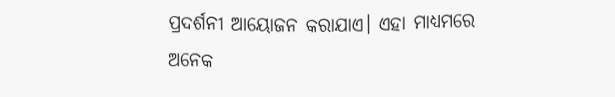ପ୍ରଦର୍ଶନୀ ଆୟୋଜନ କରାଯାଏ। ଏହା ମାଧ୍ୟମରେ ଅନେକ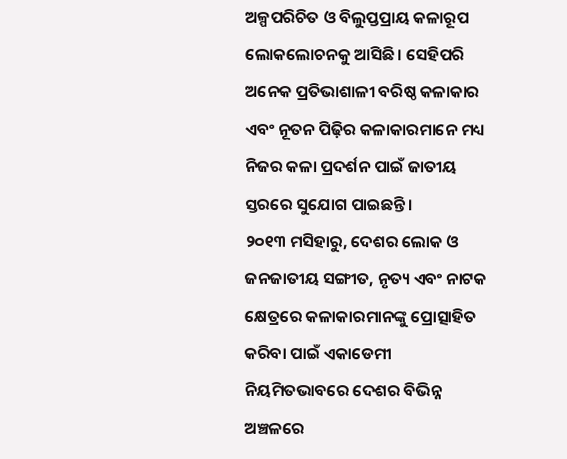ଅଳ୍ପପରିଚିତ ଓ ବିଲୁପ୍ତପ୍ରାୟ କଳାରୂପ ଲୋକଲୋଚନକୁ ଆସିଛି। ସେହିପରି ଅନେକ ପ୍ରତିଭାଶାଳୀ ବରିଷ୍ଠ କଳାକାର ଏବଂ ନୂତନ ପିଢ଼ିର କଳାକାରମାନେ ମଧ୍ୟ ନିଜର କଳା ପ୍ରଦର୍ଶନ ପାଇଁ ଜାତୀୟ ସ୍ତରରେ ସୁଯୋଗ ପାଇଛନ୍ତି।
୨୦୧୩ ମସିହାରୁ, ଦେଶର ଲୋକ ଓ ଜନଜାତୀୟ ସଙ୍ଗୀତ, ନୃତ୍ୟ ଏବଂ ନାଟକ କ୍ଷେତ୍ରରେ କଳାକାରମାନଙ୍କୁ ପ୍ରୋତ୍ସାହିତ କରିବା ପାଇଁ ଏକାଡେମୀ ନିୟମିତଭାବରେ ଦେଶର ବିଭିନ୍ନ ଅଞ୍ଚଳରେ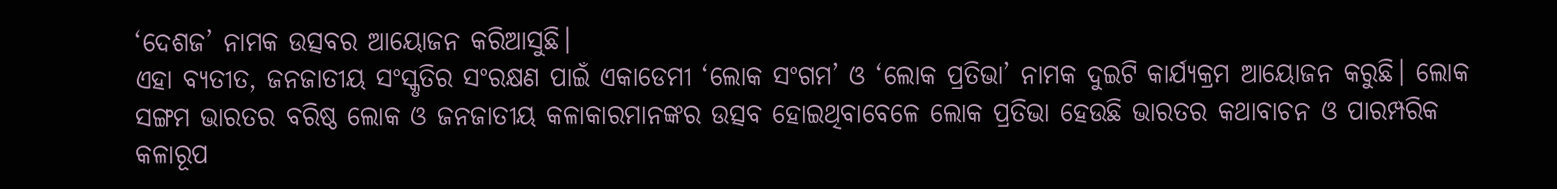‘ଦେଶଜ’ ନାମକ ଉତ୍ସବର ଆୟୋଜନ କରିଆସୁଛି।
ଏହା ବ୍ୟତୀତ, ଜନଜାତୀୟ ସଂସ୍କୃତିର ସଂରକ୍ଷଣ ପାଇଁ ଏକାଡେମୀ ‘ଲୋକ ସଂଗମ’ ଓ ‘ଲୋକ ପ୍ରତିଭା’ ନାମକ ଦୁଇଟି କାର୍ଯ୍ୟକ୍ରମ ଆୟୋଜନ କରୁଛି। ଲୋକ ସଙ୍ଗମ ଭାରତର ବରିଷ୍ଠ ଲୋକ ଓ ଜନଜାତୀୟ କଳାକାରମାନଙ୍କର ଉତ୍ସବ ହୋଇଥିବାବେଳେ ଲୋକ ପ୍ରତିଭା ହେଉଛି ଭାରତର କଥାବାଚନ ଓ ପାରମ୍ପରିକ କଳାରୂପ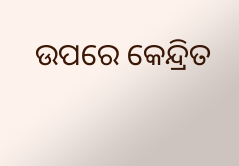ଉପରେ କେନ୍ଦ୍ରିତ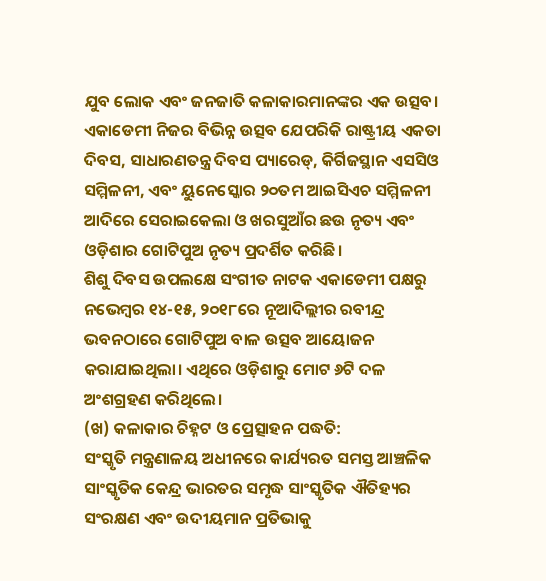ଯୁବ ଲୋକ ଏବଂ ଜନଜାତି କଳାକାରମାନଙ୍କର ଏକ ଉତ୍ସବ।
ଏକାଡେମୀ ନିଜର ବିଭିନ୍ନ ଉତ୍ସବ ଯେପରିକି ରାଷ୍ଟ୍ରୀୟ ଏକତା ଦିବସ, ସାଧାରଣତନ୍ତ୍ର ଦିବସ ପ୍ୟାରେଡ୍, କିର୍ଗିଜସ୍ଥାନ ଏସସିଓ ସମ୍ମିଳନୀ, ଏବଂ ୟୁନେସ୍କୋର ୨୦ତମ ଆଇସିଏଚ ସମ୍ମିଳନୀ ଆଦିରେ ସେରାଇକେଲା ଓ ଖରସୁଆଁର ଛଉ ନୃତ୍ୟ ଏବଂ ଓଡ଼ିଶାର ଗୋଟିପୁଅ ନୃତ୍ୟ ପ୍ରଦର୍ଶିତ କରିଛି।
ଶିଶୁ ଦିବସ ଉପଲକ୍ଷେ ସଂଗୀତ ନାଟକ ଏକାଡେମୀ ପକ୍ଷରୁ ନଭେମ୍ବର ୧୪-୧୫, ୨୦୧୮ରେ ନୂଆଦିଲ୍ଲୀର ରବୀନ୍ଦ୍ର ଭବନଠାରେ ଗୋଟିପୁଅ ବାଳ ଉତ୍ସବ ଆୟୋଜନ କରାଯାଇଥିଲା। ଏଥିରେ ଓଡ଼ିଶାରୁ ମୋଟ ୬ଟି ଦଳ ଅଂଶଗ୍ରହଣ କରିଥିଲେ।
(ଖ) କଳାକାର ଚିହ୍ନଟ ଓ ପ୍ରେତ୍ସାହନ ପଦ୍ଧତି:
ସଂସ୍କୃତି ମନ୍ତ୍ରଣାଳୟ ଅଧୀନରେ କାର୍ଯ୍ୟରତ ସମସ୍ତ ଆଞ୍ଚଳିକ ସାଂସ୍କୃତିକ କେନ୍ଦ୍ର ଭାରତର ସମୃଦ୍ଧ ସାଂସ୍କୃତିକ ଐତିହ୍ୟର ସଂରକ୍ଷଣ ଏବଂ ଉଦୀୟମାନ ପ୍ରତିଭାକୁ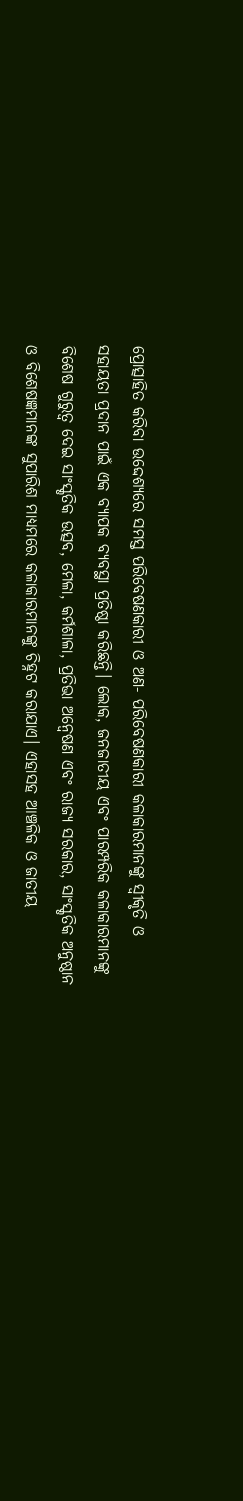ପ୍ରୋତ୍ସାହିତ କରିବା ଉଦ୍ଦେଶ୍ୟରେ ସମସ୍ତ ପରିବେଷଣକାରୀ ଓ ଅଣ- ପରିବେଷଣକାରୀ କଳାକାରମାନଙ୍କୁ ସ୍ୱୀକୃତି ଓ ସହାୟତା ପ୍ରଦାନ ପାଇଁ ଏକ ବ୍ୟାପକ ବ୍ୟବସ୍ଥା ପ୍ରତିଷ୍ଠା କରିଛନ୍ତି। ଲୋକ, ଜନଜାତୀୟ ଏବଂ ପାରମ୍ପରିକ କଳାକାରମାନଙ୍କୁ ବିଶେଷ ଗୁରୁତ୍ୱ ଦେଇ ସାଂସ୍କୃତିକ ଉତ୍ସବ, ମେଳା, କର୍ମଶାଳା, ପ୍ରତିଭା ଅନ୍ୱେଷଣ ଏବଂ ରାଜ୍ୟ ସରକାର, ସାଂସ୍କୃତିକ ଅନୁଷ୍ଠାନ ଓ ବିଶେଷଜ୍ଞମାନଙ୍କ ସୁପାରିଶ ମାଧ୍ୟମରେ କଳାକାରମାନଙ୍କୁ ଚିହ୍ନଟ କରାଯାଏ। ଏହାସହ ଆଞ୍ଚଳିକ ଓ ଜାତୀୟ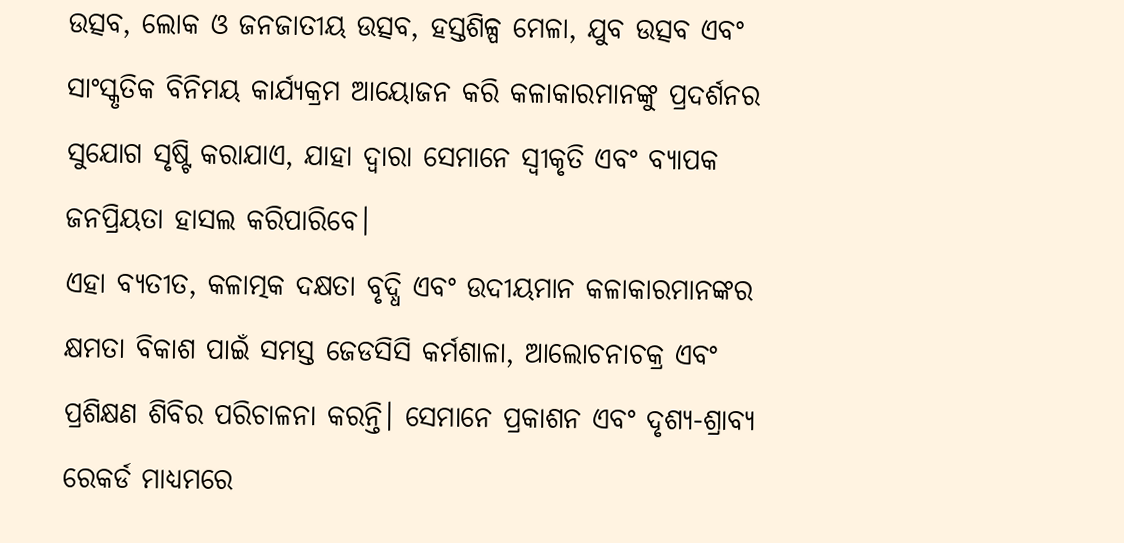ଉତ୍ସବ, ଲୋକ ଓ ଜନଜାତୀୟ ଉତ୍ସବ, ହସ୍ତଶିଳ୍ପ ମେଳା, ଯୁବ ଉତ୍ସବ ଏବଂ ସାଂସ୍କୃତିକ ବିନିମୟ କାର୍ଯ୍ୟକ୍ରମ ଆୟୋଜନ କରି କଳାକାରମାନଙ୍କୁ ପ୍ରଦର୍ଶନର ସୁଯୋଗ ସୃଷ୍ଟି କରାଯାଏ, ଯାହା ଦ୍ୱାରା ସେମାନେ ସ୍ୱୀକୃତି ଏବଂ ବ୍ୟାପକ ଜନପ୍ରିୟତା ହାସଲ କରିପାରିବେ।
ଏହା ବ୍ୟତୀତ, କଳାତ୍ମକ ଦକ୍ଷତା ବୃଦ୍ଧି ଏବଂ ଉଦୀୟମାନ କଳାକାରମାନଙ୍କର କ୍ଷମତା ବିକାଶ ପାଇଁ ସମସ୍ତ ଜେଡସିସି କର୍ମଶାଳା, ଆଲୋଚନାଚକ୍ର ଏବଂ ପ୍ରଶିକ୍ଷଣ ଶିବିର ପରିଚାଳନା କରନ୍ତି। ସେମାନେ ପ୍ରକାଶନ ଏବଂ ଦୃଶ୍ୟ-ଶ୍ରାବ୍ୟ ରେକର୍ଡ ମାଧ୍ୟମରେ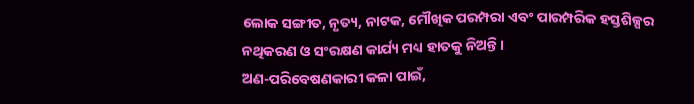ଲୋକ ସଙ୍ଗୀତ, ନୃତ୍ୟ, ନାଟକ, ମୌଖିକ ପରମ୍ପରା ଏବଂ ପାରମ୍ପରିକ ହସ୍ତଶିଳ୍ପର ନଥିକରଣ ଓ ସଂରକ୍ଷଣ କାର୍ଯ୍ୟ ମଧ୍ୟ ହାତକୁ ନିଅନ୍ତି।
ଅଣ-ପରିବେଷଣକାରୀ କଳା ପାଇଁ,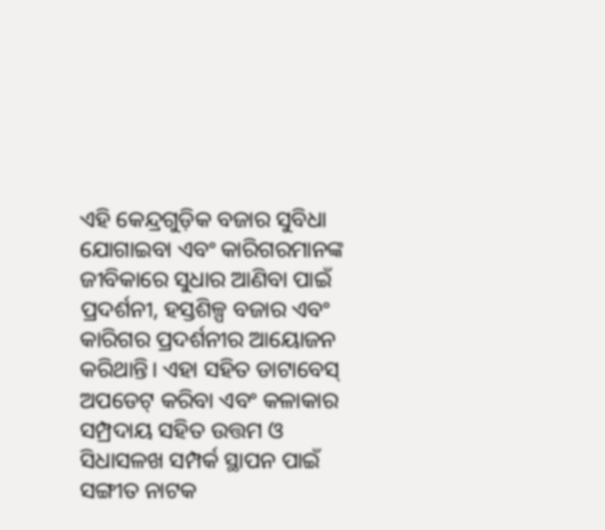ଏହି କେନ୍ଦ୍ରଗୁଡ଼ିକ ବଜାର ସୁବିଧା ଯୋଗାଇବା ଏବଂ କାରିଗରମାନଙ୍କ ଜୀବିକାରେ ସୁଧାର ଆଣିବା ପାଇଁ ପ୍ରଦର୍ଶନୀ, ହସ୍ତଶିଳ୍ପ ବଜାର ଏବଂ କାରିଗର ପ୍ରଦର୍ଶନୀର ଆୟୋଜନ କରିଥାନ୍ତି। ଏହା ସହିତ ଡାଟାବେସ୍ ଅପଡେଟ୍ କରିବା ଏବଂ କଳାକାର ସମ୍ପ୍ରଦାୟ ସହିତ ଉତ୍ତମ ଓ ସିଧାସଳଖ ସମ୍ପର୍କ ସ୍ଥାପନ ପାଇଁ ସଙ୍ଗୀତ ନାଟକ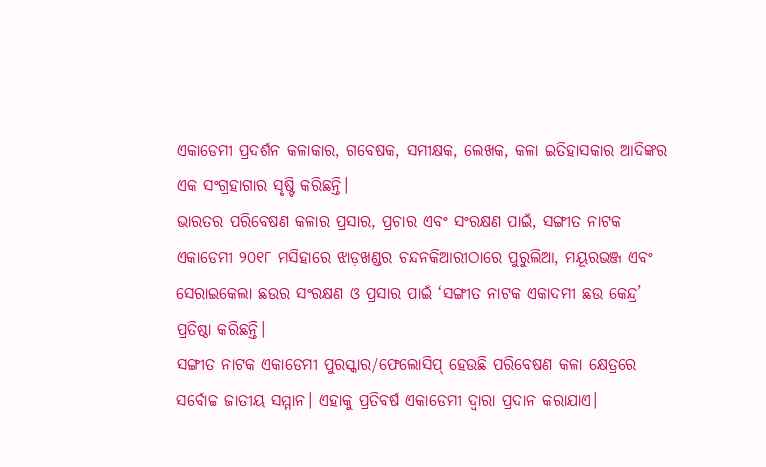ଏକାଡେମୀ ପ୍ରଦର୍ଶନ କଳାକାର, ଗବେଷକ, ସମୀକ୍ଷକ, ଲେଖକ, କଳା ଇତିହାସକାର ଆଦିଙ୍କର ଏକ ସଂଗ୍ରହାଗାର ସୃଷ୍ଟି କରିଛନ୍ତି।
ଭାରତର ପରିବେଷଣ କଳାର ପ୍ରସାର, ପ୍ରଚାର ଏବଂ ସଂରକ୍ଷଣ ପାଇଁ, ସଙ୍ଗୀତ ନାଟକ ଏକାଡେମୀ ୨୦୧୮ ମସିହାରେ ଝାଡ଼ଖଣ୍ଡର ଚନ୍ଦନକିଆରୀଠାରେ ପୁରୁଲିଆ, ମୟୂରଭଞ୍ଜ ଏବଂ ସେରାଇକେଲା ଛଉର ସଂରକ୍ଷଣ ଓ ପ୍ରସାର ପାଇଁ ‘ସଙ୍ଗୀତ ନାଟକ ଏକାଦମୀ ଛଉ କେନ୍ଦ୍ର’ ପ୍ରତିଷ୍ଠା କରିଛନ୍ତି।
ସଙ୍ଗୀତ ନାଟକ ଏକାଡେମୀ ପୁରସ୍କାର/ଫେଲୋସିପ୍ ହେଉଛି ପରିବେଷଣ କଳା କ୍ଷେତ୍ରରେ ସର୍ବୋଚ୍ଚ ଜାତୀୟ ସମ୍ମାନ। ଏହାକୁ ପ୍ରତିବର୍ଷ ଏକାଡେମୀ ଦ୍ୱାରା ପ୍ରଦାନ କରାଯାଏ।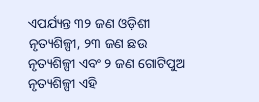ଏପର୍ଯ୍ୟନ୍ତ ୩୨ ଜଣ ଓଡ଼ିଶୀ ନୃତ୍ୟଶିଳ୍ପୀ, ୨୩ ଜଣ ଛଉ ନୃତ୍ୟଶିଳ୍ପୀ ଏବଂ ୨ ଜଣ ଗୋଟିପୁଅ ନୃତ୍ୟଶିଳ୍ପୀ ଏହି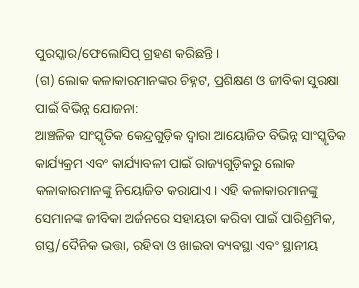ପୁରସ୍କାର/ଫେଲୋସିପ୍ ଗ୍ରହଣ କରିଛନ୍ତି।
(ଗ) ଲୋକ କଳାକାରମାନଙ୍କର ଚିହ୍ନଟ, ପ୍ରଶିକ୍ଷଣ ଓ ଜୀବିକା ସୁରକ୍ଷା ପାଇଁ ବିଭିନ୍ନ ଯୋଜନା:
ଆଞ୍ଚଳିକ ସାଂସ୍କୃତିକ କେନ୍ଦ୍ରଗୁଡ଼ିକ ଦ୍ୱାରା ଆୟୋଜିତ ବିଭିନ୍ନ ସାଂସ୍କୃତିକ କାର୍ଯ୍ୟକ୍ରମ ଏବଂ କାର୍ଯ୍ୟାବଳୀ ପାଇଁ ରାଜ୍ୟଗୁଡ଼ିକରୁ ଲୋକ କଳାକାରମାନଙ୍କୁ ନିୟୋଜିତ କରାଯାଏ। ଏହି କଳାକାରମାନଙ୍କୁ ସେମାନଙ୍କ ଜୀବିକା ଅର୍ଜନରେ ସହାୟତା କରିବା ପାଇଁ ପାରିଶ୍ରମିକ, ଗସ୍ତ/ଦୈନିକ ଭତ୍ତା, ରହିବା ଓ ଖାଇବା ବ୍ୟବସ୍ଥା ଏବଂ ସ୍ଥାନୀୟ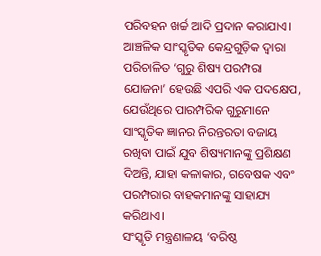ପରିବହନ ଖର୍ଚ୍ଚ ଆଦି ପ୍ରଦାନ କରାଯାଏ।
ଆଞ୍ଚଳିକ ସାଂସ୍କୃତିକ କେନ୍ଦ୍ରଗୁଡ଼ିକ ଦ୍ୱାରା ପରିଚାଳିତ ‘ଗୁରୁ ଶିଷ୍ୟ ପରମ୍ପରା ଯୋଜନା’ ହେଉଛି ଏପରି ଏକ ପଦକ୍ଷେପ, ଯେଉଁଥିରେ ପାରମ୍ପରିକ ଗୁରୁମାନେ ସାଂସ୍କୃତିକ ଜ୍ଞାନର ନିରନ୍ତରତା ବଜାୟ ରଖିବା ପାଇଁ ଯୁବ ଶିଷ୍ୟମାନଙ୍କୁ ପ୍ରଶିକ୍ଷଣ ଦିଅନ୍ତି, ଯାହା କଳାକାର, ଗବେଷକ ଏବଂ ପରମ୍ପରାର ବାହକମାନଙ୍କୁ ସାହାଯ୍ୟ କରିଥାଏ।
ସଂସ୍କୃତି ମନ୍ତ୍ରଣାଳୟ ‘ବରିଷ୍ଠ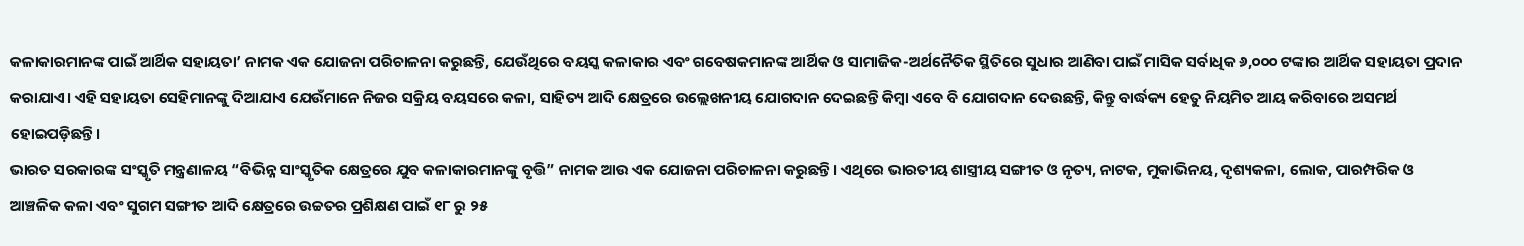କଳାକାରମାନଙ୍କ ପାଇଁ ଆର୍ଥିକ ସହାୟତା’ ନାମକ ଏକ ଯୋଜନା ପରିଚାଳନା କରୁଛନ୍ତି, ଯେଉଁଥିରେ ବୟସ୍କ କଳାକାର ଏବଂ ଗବେଷକମାନଙ୍କ ଆର୍ଥିକ ଓ ସାମାଜିକ-ଅର୍ଥନୈତିକ ସ୍ଥିତିରେ ସୁଧାର ଆଣିବା ପାଇଁ ମାସିକ ସର୍ବାଧିକ ୬,୦୦୦ ଟଙ୍କାର ଆର୍ଥିକ ସହାୟତା ପ୍ରଦାନ କରାଯାଏ। ଏହି ସହାୟତା ସେହିମାନଙ୍କୁ ଦିଆଯାଏ ଯେଉଁମାନେ ନିଜର ସକ୍ରିୟ ବୟସରେ କଳା, ସାହିତ୍ୟ ଆଦି କ୍ଷେତ୍ରରେ ଉଲ୍ଲେଖନୀୟ ଯୋଗଦାନ ଦେଇଛନ୍ତି କିମ୍ବା ଏବେ ବି ଯୋଗଦାନ ଦେଉଛନ୍ତି, କିନ୍ତୁ ବାର୍ଦ୍ଧକ୍ୟ ହେତୁ ନିୟମିତ ଆୟ କରିବାରେ ଅସମର୍ଥ ହୋଇପଡ଼ିଛନ୍ତି।
ଭାରତ ସରକାରଙ୍କ ସଂସ୍କୃତି ମନ୍ତ୍ରଣାଳୟ “ବିଭିନ୍ନ ସାଂସ୍କୃତିକ କ୍ଷେତ୍ରରେ ଯୁବ କଳାକାରମାନଙ୍କୁ ବୃତ୍ତି” ନାମକ ଆଉ ଏକ ଯୋଜନା ପରିଚାଳନା କରୁଛନ୍ତି। ଏଥିରେ ଭାରତୀୟ ଶାସ୍ତ୍ରୀୟ ସଙ୍ଗୀତ ଓ ନୃତ୍ୟ, ନାଟକ, ମୁକାଭିନୟ, ଦୃଶ୍ୟକଳା, ଲୋକ, ପାରମ୍ପରିକ ଓ ଆଞ୍ଚଳିକ କଳା ଏବଂ ସୁଗମ ସଙ୍ଗୀତ ଆଦି କ୍ଷେତ୍ରରେ ଉଚ୍ଚତର ପ୍ରଶିକ୍ଷଣ ପାଇଁ ୧୮ ରୁ ୨୫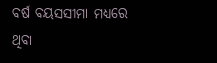ବର୍ଷ ବୟସସୀମା ମଧ୍ୟରେ ଥିବା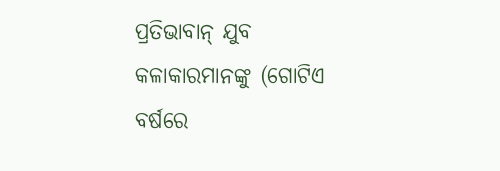ପ୍ରତିଭାବାନ୍ ଯୁବ କଳାକାରମାନଙ୍କୁ (ଗୋଟିଏ ବର୍ଷରେ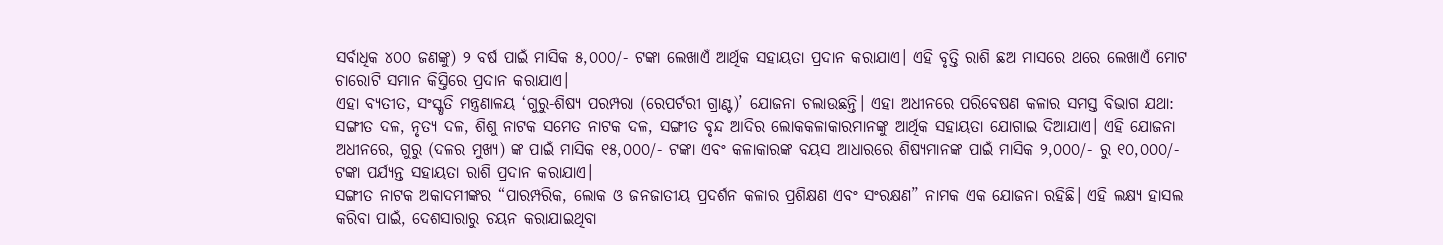ସର୍ବାଧିକ ୪୦୦ ଜଣଙ୍କୁ) ୨ ବର୍ଷ ପାଇଁ ମାସିକ ୫,୦୦୦/- ଟଙ୍କା ଲେଖାଏଁ ଆର୍ଥିକ ସହାୟତା ପ୍ରଦାନ କରାଯାଏ। ଏହି ବୃତ୍ତି ରାଶି ଛଅ ମାସରେ ଥରେ ଲେଖାଏଁ ମୋଟ ଚାରୋଟି ସମାନ କିସ୍ତିରେ ପ୍ରଦାନ କରାଯାଏ।
ଏହା ବ୍ୟତୀତ, ସଂସ୍କୃତି ମନ୍ତ୍ରଣାଳୟ ‘ଗୁରୁ-ଶିଷ୍ୟ ପରମ୍ପରା (ରେପର୍ଟରୀ ଗ୍ରାଣ୍ଟ)’ ଯୋଜନା ଚଲାଉଛନ୍ତି। ଏହା ଅଧୀନରେ ପରିବେଷଣ କଳାର ସମସ୍ତ ବିଭାଗ ଯଥା: ସଙ୍ଗୀତ ଦଳ, ନୃତ୍ୟ ଦଳ, ଶିଶୁ ନାଟକ ସମେତ ନାଟକ ଦଳ, ସଙ୍ଗୀତ ବୃନ୍ଦ ଆଦିର ଲୋକକଳାକାରମାନଙ୍କୁ ଆର୍ଥିକ ସହାୟତା ଯୋଗାଇ ଦିଆଯାଏ। ଏହି ଯୋଜନା ଅଧୀନରେ, ଗୁରୁ (ଦଳର ମୁଖ୍ୟ) ଙ୍କ ପାଇଁ ମାସିକ ୧୫,୦୦୦/- ଟଙ୍କା ଏବଂ କଳାକାରଙ୍କ ବୟସ ଆଧାରରେ ଶିଷ୍ୟମାନଙ୍କ ପାଇଁ ମାସିକ ୨,୦୦୦/- ରୁ ୧୦,୦୦୦/- ଟଙ୍କା ପର୍ଯ୍ୟନ୍ତ ସହାୟତା ରାଶି ପ୍ରଦାନ କରାଯାଏ।
ସଙ୍ଗୀତ ନାଟକ ଅକାଦମୀଙ୍କର “ପାରମ୍ପରିକ, ଲୋକ ଓ ଜନଜାତୀୟ ପ୍ରଦର୍ଶନ କଳାର ପ୍ରଶିକ୍ଷଣ ଏବଂ ସଂରକ୍ଷଣ” ନାମକ ଏକ ଯୋଜନା ରହିଛି। ଏହି ଲକ୍ଷ୍ୟ ହାସଲ କରିବା ପାଇଁ, ଦେଶସାରାରୁ ଚୟନ କରାଯାଇଥିବା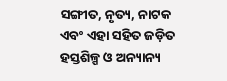ସଙ୍ଗୀତ, ନୃତ୍ୟ, ନାଟକ ଏବଂ ଏହା ସହିତ ଜଡ଼ିତ ହସ୍ତଶିଳ୍ପ ଓ ଅନ୍ୟାନ୍ୟ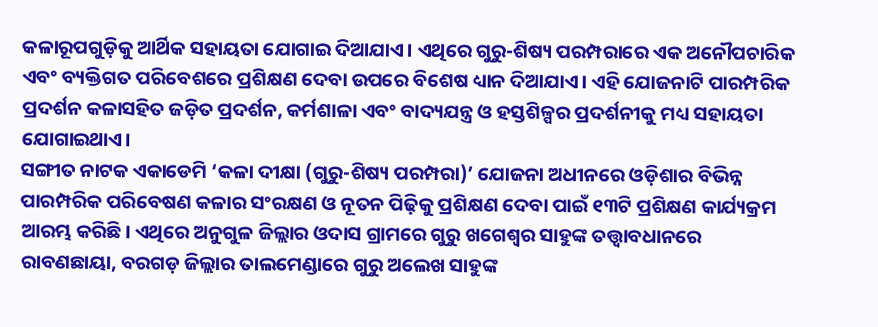କଳାରୂପଗୁଡ଼ିକୁ ଆର୍ଥିକ ସହାୟତା ଯୋଗାଇ ଦିଆଯାଏ। ଏଥିରେ ଗୁରୁ-ଶିଷ୍ୟ ପରମ୍ପରାରେ ଏକ ଅନୌପଚାରିକ ଏବଂ ବ୍ୟକ୍ତିଗତ ପରିବେଶରେ ପ୍ରଶିକ୍ଷଣ ଦେବା ଉପରେ ବିଶେଷ ଧ୍ୟାନ ଦିଆଯାଏ। ଏହି ଯୋଜନାଟି ପାରମ୍ପରିକ ପ୍ରଦର୍ଶନ କଳାସହିତ ଜଡ଼ିତ ପ୍ରଦର୍ଶନ, କର୍ମଶାଳା ଏବଂ ବାଦ୍ୟଯନ୍ତ୍ର ଓ ହସ୍ତଶିଳ୍ପର ପ୍ରଦର୍ଶନୀକୁ ମଧ୍ୟ ସହାୟତା ଯୋଗାଇଥାଏ।
ସଙ୍ଗୀତ ନାଟକ ଏକାଡେମି ‘କଳା ଦୀକ୍ଷା (ଗୁରୁ-ଶିଷ୍ୟ ପରମ୍ପରା)’ ଯୋଜନା ଅଧୀନରେ ଓଡ଼ିଶାର ବିଭିନ୍ନ ପାରମ୍ପରିକ ପରିବେଷଣ କଳାର ସଂରକ୍ଷଣ ଓ ନୂତନ ପିଢ଼ିକୁ ପ୍ରଶିକ୍ଷଣ ଦେବା ପାଇଁ ୧୩ଟି ପ୍ରଶିକ୍ଷଣ କାର୍ଯ୍ୟକ୍ରମ ଆରମ୍ଭ କରିଛି। ଏଥିରେ ଅନୁଗୁଳ ଜିଲ୍ଲାର ଓଦାସ ଗ୍ରାମରେ ଗୁରୁ ଖଗେଶ୍ୱର ସାହୁଙ୍କ ତତ୍ତ୍ୱାବଧାନରେ ରାବଣଛାୟା, ବରଗଡ଼ ଜିଲ୍ଲାର ତାଲମେଣ୍ଡାରେ ଗୁରୁ ଅଲେଖ ସାହୁଙ୍କ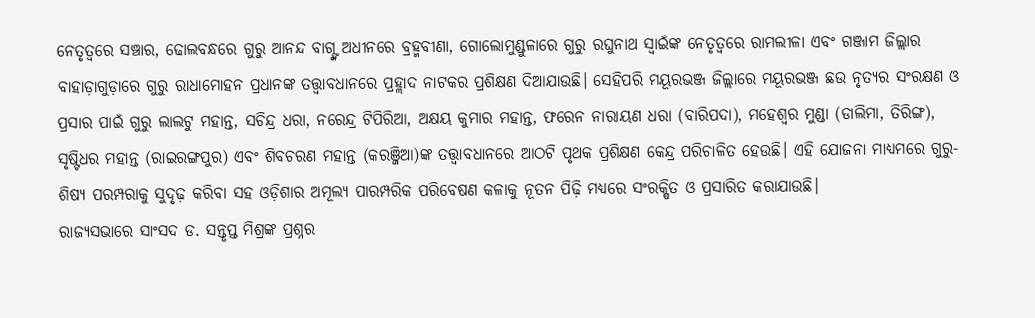ନେତୃତ୍ୱରେ ସଞ୍ଚାର, ଢୋଲବନ୍ଧରେ ଗୁରୁ ଆନନ୍ଦ ବାଗ୍ଙ୍କ ଅଧୀନରେ ବ୍ରହ୍ମବୀଣା, ଗୋଲୋମୁଣ୍ଡୁଳାରେ ଗୁରୁ ରଘୁନାଥ ସ୍ୱାଇଁଙ୍କ ନେତୃତ୍ୱରେ ରାମଲୀଳା ଏବଂ ଗଞ୍ଜାମ ଜିଲ୍ଲାର ବାହାଡ଼ାଗୁଡ଼ାରେ ଗୁରୁ ରାଧାମୋହନ ପ୍ରଧାନଙ୍କ ତତ୍ତ୍ୱାବଧାନରେ ପ୍ରହ୍ଲାଦ ନାଟକର ପ୍ରଶିକ୍ଷଣ ଦିଆଯାଉଛି। ସେହିପରି ମୟୂରଭଞ୍ଜ ଜିଲ୍ଲାରେ ମୟୂରଭଞ୍ଜ ଛଉ ନୃତ୍ୟର ସଂରକ୍ଷଣ ଓ ପ୍ରସାର ପାଇଁ ଗୁରୁ ଲାଲଟୁ ମହାନ୍ତ, ସଚିନ୍ଦ୍ର ଧରା, ନରେନ୍ଦ୍ର ଟିପିରିଆ, ଅକ୍ଷୟ କୁମାର ମହାନ୍ତ, ଫରେନ ନାରାୟଣ ଧରା (ବାରିପଦା), ମହେଶ୍ୱର ମୁଣ୍ଡା (ଡାଲିମା, ତିରିଙ୍ଗ), ସୃଷ୍ଟିଧର ମହାନ୍ତ (ରାଇରଙ୍ଗପୁର) ଏବଂ ଶିବଚରଣ ମହାନ୍ତ (କରଞ୍ଜିଆ)ଙ୍କ ତତ୍ତ୍ୱାବଧାନରେ ଆଠଟି ପୃଥକ ପ୍ରଶିକ୍ଷଣ କେନ୍ଦ୍ର ପରିଚାଳିତ ହେଉଛି। ଏହି ଯୋଜନା ମାଧ୍ୟମରେ ଗୁରୁ-ଶିଷ୍ୟ ପରମ୍ପରାକୁ ସୁଦୃଢ଼ କରିବା ସହ ଓଡ଼ିଶାର ଅମୂଲ୍ୟ ପାରମ୍ପରିକ ପରିବେଷଣ କଳାକୁ ନୂତନ ପିଢ଼ି ମଧ୍ୟରେ ସଂରକ୍ଷିତ ଓ ପ୍ରସାରିତ କରାଯାଉଛି।
ରାଜ୍ୟସଭାରେ ସାଂସଦ ଡ. ସନ୍ତୃପ୍ତ ମିଶ୍ରଙ୍କ ପ୍ରଶ୍ନର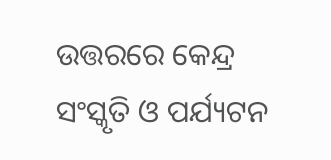ଉତ୍ତରରେ କେନ୍ଦ୍ର ସଂସ୍କୃତି ଓ ପର୍ଯ୍ୟଟନ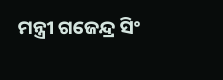ମନ୍ତ୍ରୀ ଗଜେନ୍ଦ୍ର ସିଂ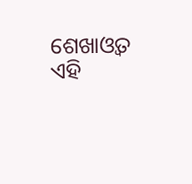ଶେଖାଓ୍ବତ ଏହି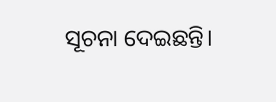ସୂଚନା ଦେଇଛନ୍ତି।